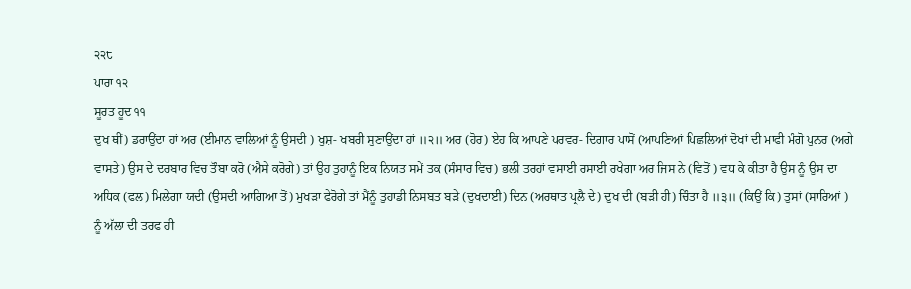੨੨੮
ਪਾਰਾ ੧੨
ਸੂਰਤ ਹੂਦ ੧੧
ਦੁਖ ਥੀਂ) ਡਰਾਉਂਦਾ ਹਾਂ ਅਰ (ਈਮਾਨ ਵਾਲਿਆਂ ਨੂੰ ਉਸਦੀ ) ਖੁਸ਼- ਖਬਰੀ ਸੁਣਾਉਂਦਾ ਹਾਂ ॥੨॥ ਅਰ (ਹੋਰ) ਏਹ ਕਿ ਆਪਣੇ ਪਰਵਰ- ਦਿਗਾਰ ਪਾਸੋਂ (ਆਪਣਿਆਂ ਪਿਛਲਿਆਂ ਦੋਖਾਂ ਦੀ ਮਾਫੀ ਮੰਗੋ ਪੁਨਰ (ਅਗੇ ਵਾਸਤੇ) ਉਸ ਦੇ ਦਰਬਾਰ ਵਿਚ ਤੌਬਾ ਕਰੋ (ਐਸੇ ਕਰੋਗੇ) ਤਾਂ ਉਹ ਤੁਹਾਨੂੰ ਇਕ ਨਿਯਤ ਸਮੇਂ ਤਕ (ਸੰਸਾਰ ਵਿਚ) ਭਲੀ ਤਰਹਾਂ ਵਸਾਈ ਰਸਾਈ ਰਖੇਗਾ ਅਰ ਜਿਸ ਨੇ (ਵਿਤੋਂ ) ਵਧ ਕੇ ਕੀਤਾ ਹੈ ਉਸ ਨੂੰ ਉਸ ਦਾ ਅਧਿਕ (ਫਲ) ਮਿਲੇਗਾ ਯਦੀ (ਉਸਦੀ ਆਗਿਆ ਤੋਂ) ਮੁਖੜਾ ਫੇਰੋਗੇ ਤਾਂ ਮੈਂਨੂੰ ਤੁਹਾਡੀ ਨਿਸਬਤ ਬੜੇ (ਦੁਖਦਾਈ) ਦਿਨ (ਅਰਥਾਤ ਪ੍ਰਲੈ ਦੇ) ਦੁਖ ਦੀ (ਬੜੀ ਹੀ) ਚਿੰਤਾ ਹੈ ॥੩॥ (ਕਿਉਂ ਕਿ) ਤੁਸਾਂ (ਸਾਰਿਆਂ ) ਨੂੰ ਅੱਲਾ ਦੀ ਤਰਫ ਹੀ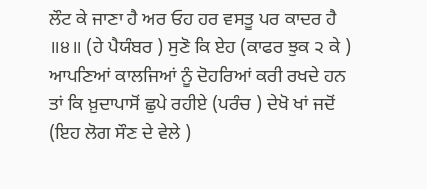ਲੌਟ ਕੇ ਜਾਣਾ ਹੈ ਅਰ ਓਹ ਹਰ ਵਸਤੂ ਪਰ ਕਾਦਰ ਹੈ ॥੪॥ (ਹੇ ਪੈਯੰਬਰ ) ਸੁਣੋ ਕਿ ਏਹ (ਕਾਫਰ ਝੁਕ ੨ ਕੇ ) ਆਪਣਿਆਂ ਕਾਲਜਿਆਂ ਨੂੰ ਦੋਹਰਿਆਂ ਕਰੀ ਰਖਦੇ ਹਨ ਤਾਂ ਕਿ ਖ਼ੁਦਾਪਾਸੋਂ ਛੁਪੇ ਰਹੀਏ (ਪਰੰਚ ) ਦੇਖੋ ਖਾਂ ਜਦੋਂ (ਇਹ ਲੋਗ ਸੌਣ ਦੇ ਵੇਲੇ )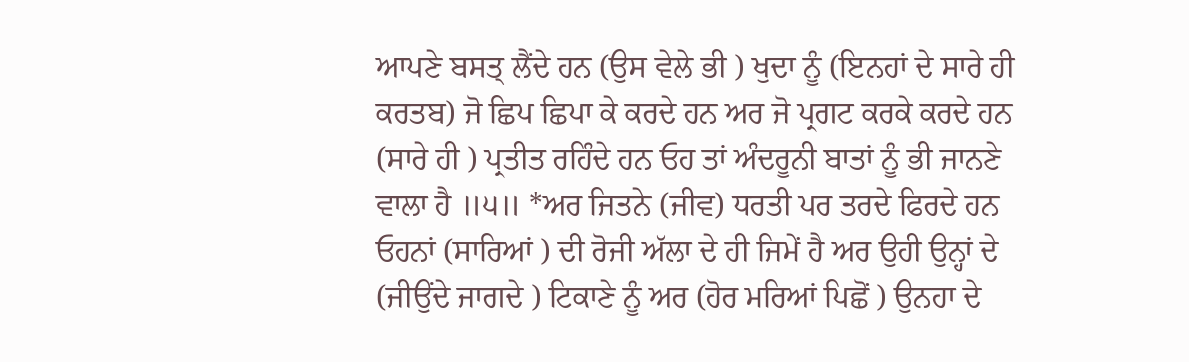ਆਪਣੇ ਬਸਤ੍ ਲੈਂਦੇ ਹਨ (ਉਸ ਵੇਲੇ ਭੀ ) ਖੁਦਾ ਨੂੰ (ਇਨਹਾਂ ਦੇ ਸਾਰੇ ਹੀ ਕਰਤਬ) ਜੋ ਛਿਪ ਛਿਪਾ ਕੇ ਕਰਦੇ ਹਨ ਅਰ ਜੋ ਪ੍ਰਗਟ ਕਰਕੇ ਕਰਦੇ ਹਨ (ਸਾਰੇ ਹੀ ) ਪ੍ਰਤੀਤ ਰਹਿੰਦੇ ਹਨ ਓਹ ਤਾਂ ਅੰਦਰੂਨੀ ਬਾਤਾਂ ਨੂੰ ਭੀ ਜਾਨਣੇ ਵਾਲਾ ਹੈ ॥੫॥ *ਅਰ ਜਿਤਨੇ (ਜੀਵ) ਧਰਤੀ ਪਰ ਤਰਦੇ ਫਿਰਦੇ ਹਨ ਓਹਨਾਂ (ਸਾਰਿਆਂ ) ਦੀ ਰੋਜੀ ਅੱਲਾ ਦੇ ਹੀ ਜਿਮੇਂ ਹੈ ਅਰ ਉਹੀ ਉਨ੍ਹਾਂ ਦੇ (ਜੀਉਂਦੇ ਜਾਗਦੇ ) ਟਿਕਾਣੇ ਨੂੰ ਅਰ (ਹੋਰ ਮਰਿਆਂ ਪਿਛੋਂ ) ਉਨਹਾ ਦੇ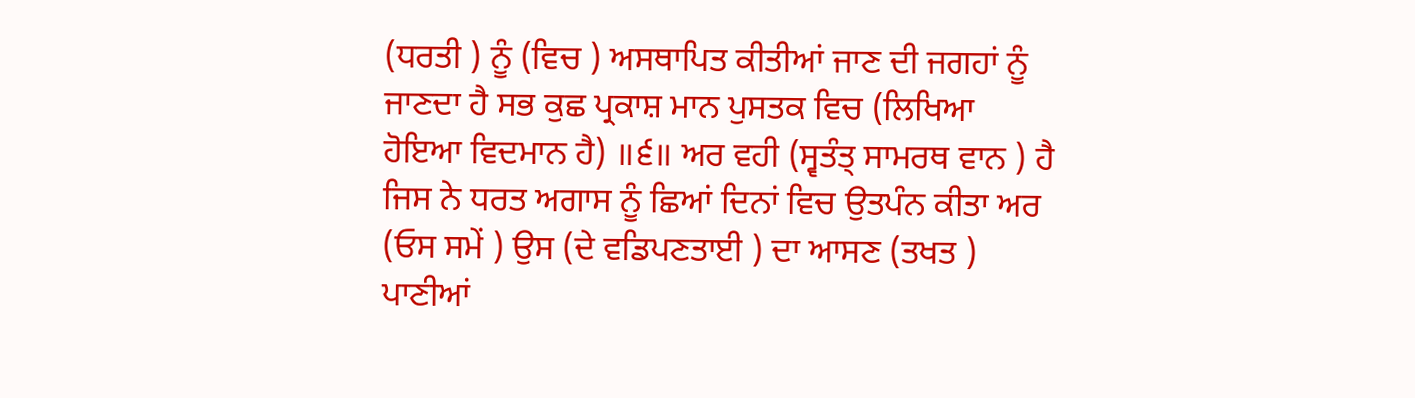(ਧਰਤੀ ) ਨੂੰ (ਵਿਚ ) ਅਸਥਾਪਿਤ ਕੀਤੀਆਂ ਜਾਣ ਦੀ ਜਗਹਾਂ ਨੂੰ ਜਾਣਦਾ ਹੈ ਸਭ ਕੁਛ ਪ੍ਰਕਾਸ਼ ਮਾਨ ਪੁਸਤਕ ਵਿਚ (ਲਿਖਿਆ ਹੋਇਆ ਵਿਦਮਾਨ ਹੈ) ॥੬॥ ਅਰ ਵਹੀ (ਸ੍ਵਤੰਤ੍ ਸਾਮਰਥ ਵਾਨ ) ਹੈ ਜਿਸ ਨੇ ਧਰਤ ਅਗਾਸ ਨੂੰ ਛਿਆਂ ਦਿਨਾਂ ਵਿਚ ਉਤਪੰਨ ਕੀਤਾ ਅਰ (ਓਸ ਸਮੇਂ ) ਉਸ (ਦੇ ਵਡਿਪਣਤਾਈ ) ਦਾ ਆਸਣ (ਤਖਤ ) ਪਾਣੀਆਂ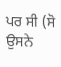ਪਰ ਸੀ (ਸੋ ਉਸਨੇ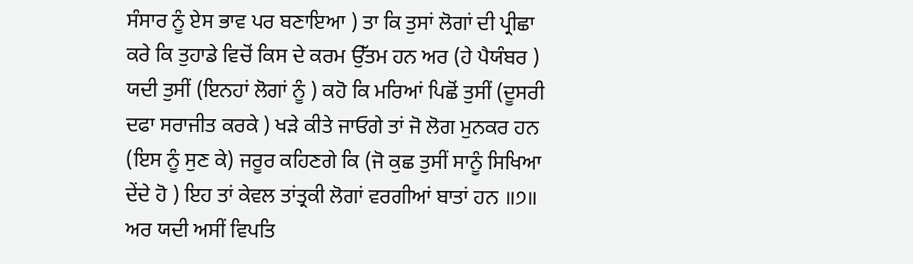ਸੰਸਾਰ ਨੂੰ ਏਸ ਭਾਵ ਪਰ ਬਣਾਇਆ ) ਤਾ ਕਿ ਤੁਸਾਂ ਲੋਗਾਂ ਦੀ ਪ੍ਰੀਛਾ ਕਰੇ ਕਿ ਤੁਹਾਡੇ ਵਿਚੋਂ ਕਿਸ ਦੇ ਕਰਮ ਉੱਤਮ ਹਨ ਅਰ (ਹੇ ਪੈਯੰਬਰ ) ਯਦੀ ਤੁਸੀਂ (ਇਨਹਾਂ ਲੋਗਾਂ ਨੂੰ ) ਕਹੋ ਕਿ ਮਰਿਆਂ ਪਿਛੋਂ ਤੁਸੀਂ (ਦੂਸਰੀ ਦਫਾ ਸਰਾਜੀਤ ਕਰਕੇ ) ਖੜੇ ਕੀਤੇ ਜਾਓਗੇ ਤਾਂ ਜੋ ਲੋਗ ਮੁਨਕਰ ਹਨ (ਇਸ ਨੂੰ ਸੁਣ ਕੇ) ਜਰੂਰ ਕਹਿਣਗੇ ਕਿ (ਜੋ ਕੁਛ ਤੁਸੀਂ ਸਾਨੂੰ ਸਿਖਿਆ ਦੇਂਦੇ ਹੋ ) ਇਹ ਤਾਂ ਕੇਵਲ ਤਾਂਤ੍ਰਕੀ ਲੋਗਾਂ ਵਰਗੀਆਂ ਬਾਤਾਂ ਹਨ ॥੭॥ ਅਰ ਯਦੀ ਅਸੀਂ ਵਿਪਤਿ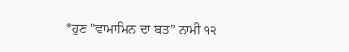*ਹੁਣ "ਵਾਮਾਮਿਨ ਦਾ ਬਤ” ਨਾਮੀ ੧੨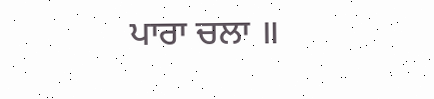ਪਾਰਾ ਚਲਾ ॥